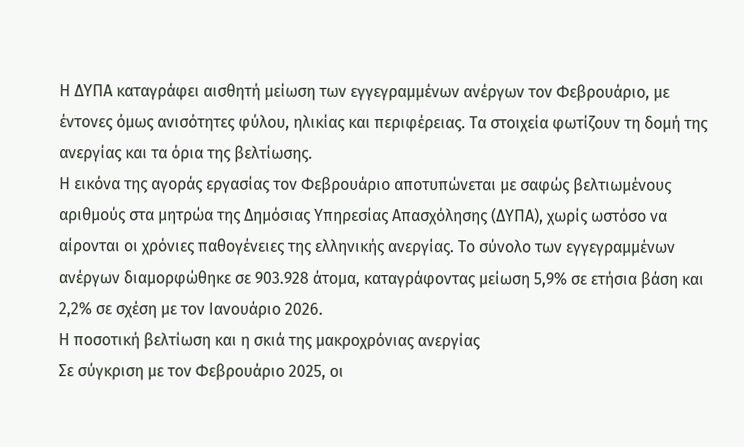Η ΔΥΠΑ καταγράφει αισθητή μείωση των εγγεγραμμένων ανέργων τον Φεβρουάριο, με έντονες όμως ανισότητες φύλου, ηλικίας και περιφέρειας. Τα στοιχεία φωτίζουν τη δομή της ανεργίας και τα όρια της βελτίωσης.
Η εικόνα της αγοράς εργασίας τον Φεβρουάριο αποτυπώνεται με σαφώς βελτιωμένους αριθμούς στα μητρώα της Δημόσιας Υπηρεσίας Απασχόλησης (ΔΥΠΑ), χωρίς ωστόσο να αίρονται οι χρόνιες παθογένειες της ελληνικής ανεργίας. Το σύνολο των εγγεγραμμένων ανέργων διαμορφώθηκε σε 903.928 άτομα, καταγράφοντας μείωση 5,9% σε ετήσια βάση και 2,2% σε σχέση με τον Ιανουάριο 2026.
Η ποσοτική βελτίωση και η σκιά της μακροχρόνιας ανεργίας
Σε σύγκριση με τον Φεβρουάριο 2025, οι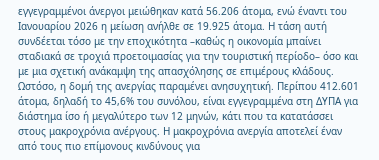εγγεγραμμένοι άνεργοι μειώθηκαν κατά 56.206 άτομα, ενώ έναντι του Ιανουαρίου 2026 η μείωση ανήλθε σε 19.925 άτομα. Η τάση αυτή συνδέεται τόσο με την εποχικότητα –καθώς η οικονομία μπαίνει σταδιακά σε τροχιά προετοιμασίας για την τουριστική περίοδο– όσο και με μια σχετική ανάκαμψη της απασχόλησης σε επιμέρους κλάδους.
Ωστόσο, η δομή της ανεργίας παραμένει ανησυχητική. Περίπου 412.601 άτομα, δηλαδή το 45,6% του συνόλου, είναι εγγεγραμμένα στη ΔΥΠΑ για διάστημα ίσο ή μεγαλύτερο των 12 μηνών, κάτι που τα κατατάσσει στους μακροχρόνια ανέργους. Η μακροχρόνια ανεργία αποτελεί έναν από τους πιο επίμονους κινδύνους για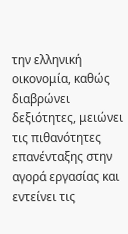την ελληνική οικονομία, καθώς διαβρώνει δεξιότητες, μειώνει τις πιθανότητες επανένταξης στην αγορά εργασίας και εντείνει τις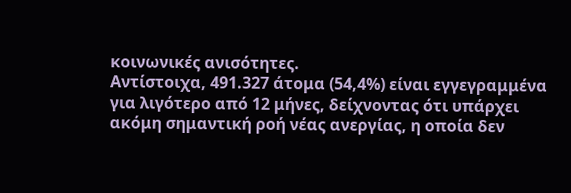κοινωνικές ανισότητες.
Αντίστοιχα, 491.327 άτομα (54,4%) είναι εγγεγραμμένα για λιγότερο από 12 μήνες, δείχνοντας ότι υπάρχει ακόμη σημαντική ροή νέας ανεργίας, η οποία δεν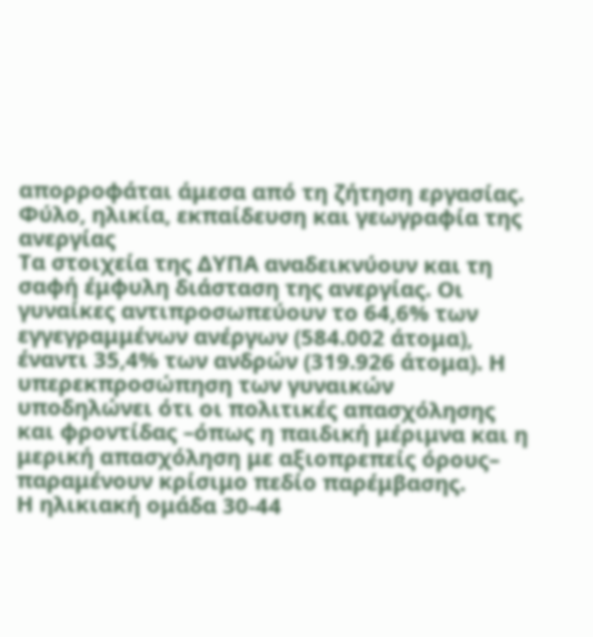απορροφάται άμεσα από τη ζήτηση εργασίας.
Φύλο, ηλικία, εκπαίδευση και γεωγραφία της ανεργίας
Τα στοιχεία της ΔΥΠΑ αναδεικνύουν και τη σαφή έμφυλη διάσταση της ανεργίας. Οι γυναίκες αντιπροσωπεύουν το 64,6% των εγγεγραμμένων ανέργων (584.002 άτομα), έναντι 35,4% των ανδρών (319.926 άτομα). Η υπερεκπροσώπηση των γυναικών υποδηλώνει ότι οι πολιτικές απασχόλησης και φροντίδας –όπως η παιδική μέριμνα και η μερική απασχόληση με αξιοπρεπείς όρους– παραμένουν κρίσιμο πεδίο παρέμβασης.
Η ηλικιακή ομάδα 30-44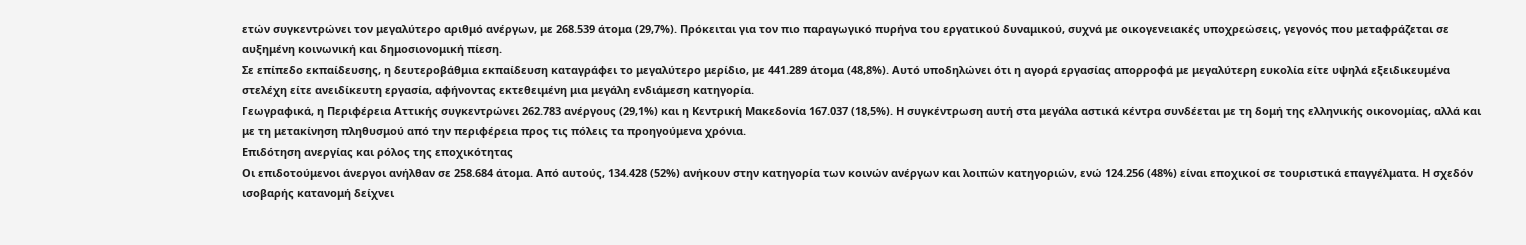ετών συγκεντρώνει τον μεγαλύτερο αριθμό ανέργων, με 268.539 άτομα (29,7%). Πρόκειται για τον πιο παραγωγικό πυρήνα του εργατικού δυναμικού, συχνά με οικογενειακές υποχρεώσεις, γεγονός που μεταφράζεται σε αυξημένη κοινωνική και δημοσιονομική πίεση.
Σε επίπεδο εκπαίδευσης, η δευτεροβάθμια εκπαίδευση καταγράφει το μεγαλύτερο μερίδιο, με 441.289 άτομα (48,8%). Αυτό υποδηλώνει ότι η αγορά εργασίας απορροφά με μεγαλύτερη ευκολία είτε υψηλά εξειδικευμένα στελέχη είτε ανειδίκευτη εργασία, αφήνοντας εκτεθειμένη μια μεγάλη ενδιάμεση κατηγορία.
Γεωγραφικά, η Περιφέρεια Αττικής συγκεντρώνει 262.783 ανέργους (29,1%) και η Κεντρική Μακεδονία 167.037 (18,5%). Η συγκέντρωση αυτή στα μεγάλα αστικά κέντρα συνδέεται με τη δομή της ελληνικής οικονομίας, αλλά και με τη μετακίνηση πληθυσμού από την περιφέρεια προς τις πόλεις τα προηγούμενα χρόνια.
Επιδότηση ανεργίας και ρόλος της εποχικότητας
Οι επιδοτούμενοι άνεργοι ανήλθαν σε 258.684 άτομα. Από αυτούς, 134.428 (52%) ανήκουν στην κατηγορία των κοινών ανέργων και λοιπών κατηγοριών, ενώ 124.256 (48%) είναι εποχικοί σε τουριστικά επαγγέλματα. Η σχεδόν ισοβαρής κατανομή δείχνει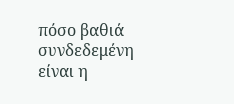πόσο βαθιά συνδεδεμένη είναι η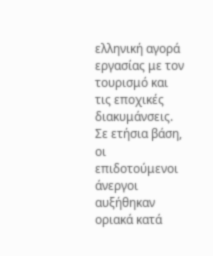ελληνική αγορά εργασίας με τον τουρισμό και τις εποχικές διακυμάνσεις.
Σε ετήσια βάση, οι επιδοτούμενοι άνεργοι αυξήθηκαν οριακά κατά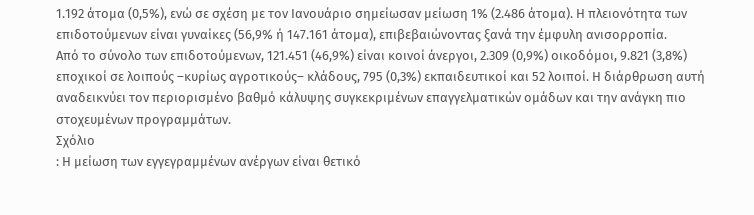1.192 άτομα (0,5%), ενώ σε σχέση με τον Ιανουάριο σημείωσαν μείωση 1% (2.486 άτομα). Η πλειονότητα των επιδοτούμενων είναι γυναίκες (56,9% ή 147.161 άτομα), επιβεβαιώνοντας ξανά την έμφυλη ανισορροπία.
Από το σύνολο των επιδοτούμενων, 121.451 (46,9%) είναι κοινοί άνεργοι, 2.309 (0,9%) οικοδόμοι, 9.821 (3,8%) εποχικοί σε λοιπούς –κυρίως αγροτικούς– κλάδους, 795 (0,3%) εκπαιδευτικοί και 52 λοιποί. Η διάρθρωση αυτή αναδεικνύει τον περιορισμένο βαθμό κάλυψης συγκεκριμένων επαγγελματικών ομάδων και την ανάγκη πιο στοχευμένων προγραμμάτων.
Σχόλιο
: Η μείωση των εγγεγραμμένων ανέργων είναι θετικό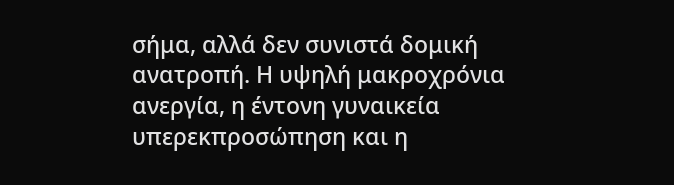σήμα, αλλά δεν συνιστά δομική ανατροπή. Η υψηλή μακροχρόνια ανεργία, η έντονη γυναικεία υπερεκπροσώπηση και η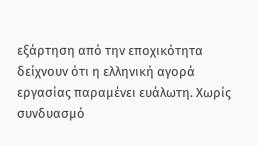εξάρτηση από την εποχικότητα δείχνουν ότι η ελληνική αγορά εργασίας παραμένει ευάλωτη. Χωρίς συνδυασμό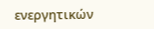ενεργητικών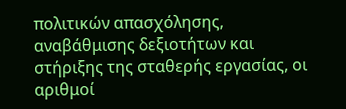πολιτικών απασχόλησης, αναβάθμισης δεξιοτήτων και στήριξης της σταθερής εργασίας, οι αριθμοί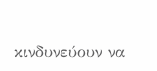κινδυνεύουν να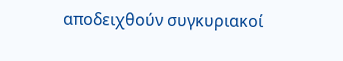αποδειχθούν συγκυριακοί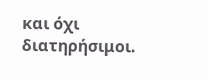και όχι διατηρήσιμοι.